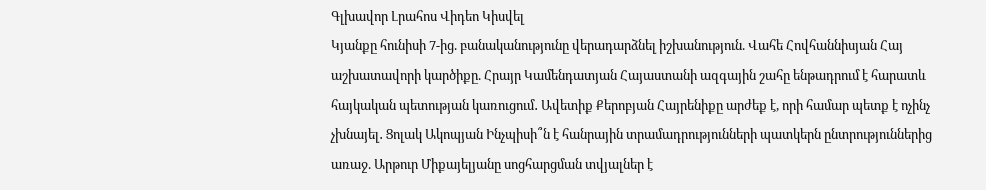Գլխավոր Լրահոս Վիդեո Կիսվել
Կյանքը հունիսի 7-ից. բանականությունը վերադարձնել իշխանություն. Վահե Հովհաննիսյան Հայ աշխատավորի կարծիքը. Հրայր Կամենդատյան Հայաստանի ազգային շահը ենթադրում է հարատև հայկական պետության կառուցում․ Ավետիք Քերոբյան Հայրենիքը արժեք է, որի համար պետք է ոչինչ չխնայել․ Ցոլակ Ակոպյան Ինչպիսի՞ն է հանրային տրամադրությունների պատկերն ընտրություններից առաջ. Արթուր Միքայելյանը սոցհարցման տվյալներ է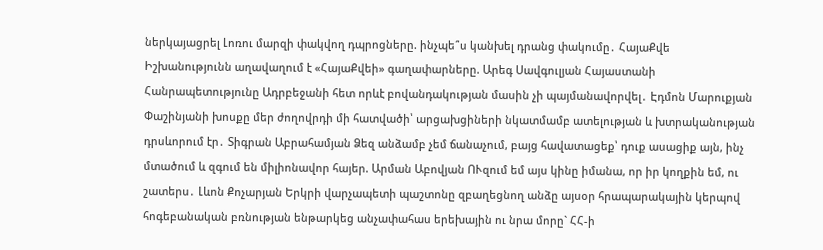ներկայացրել Լոռու մարզի փակվող դպրոցները. ինչպե՞ս կանխել դրանց փակումը․ ՀայաՔվե Իշխանությունն աղավաղում է «ՀայաՔվեի» գաղափարները. Արեգ Սավգուլյան Հայաստանի Հանրապետությունը Ադրբեջանի հետ որևէ բովանդակության մասին չի պայմանավորվել․ Էդմոն Մարուքյան Փաշինյանի խոսքը մեր ժողովրդի մի հատվածի՝ արցախցիների նկատմամբ ատելության և խտրականության դրսևորում էր․ Տիգրան Աբրահամյան Ձեզ անձամբ չեմ ճանաչում, բայց հավատացեք՝ դուք ասացիք այն, ինչ մտածում և զգում են միլիոնավոր հայեր. Արման Աբովյան ՈՒզում եմ այս կինը իմանա, որ իր կողքին եմ, ու շատերս․ Լևոն Քոչարյան Երկրի վարչապետի պաշտոնը զբաղեցնող անձը այսօր հրապարակային կերպով հոգեբանական բռնության ենթարկեց անչափահաս երեխային ու նրա մորը` ՀՀ-ի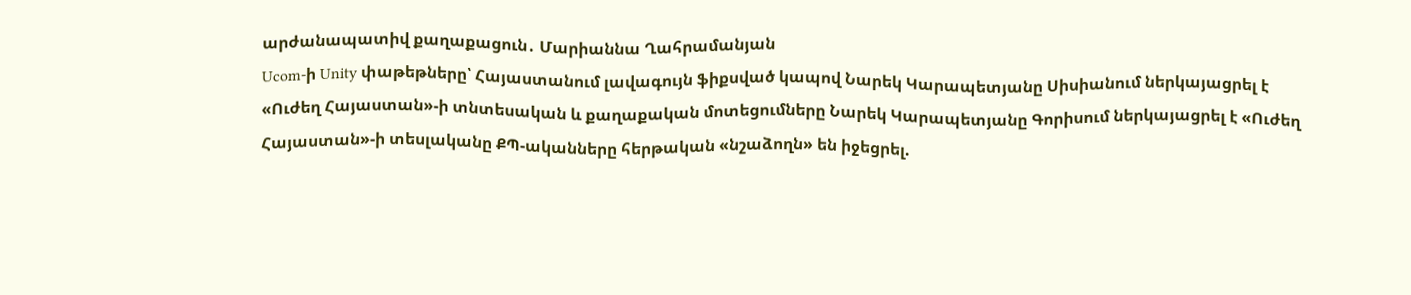արժանապատիվ քաղաքացուն․ Մարիաննա Ղահրամանյան
Ucom-ի Unity փաթեթները՝ Հայաստանում լավագույն ֆիքսված կապով Նարեկ Կարապետյանը Սիսիանում ներկայացրել է «Ուժեղ Հայաստան»-ի տնտեսական և քաղաքական մոտեցումները Նարեկ Կարապետյանը Գորիսում ներկայացրել է «Ուժեղ Հայաստան»-ի տեսլականը ՔՊ-ականները հերթական «նշաձողն» են իջեցրել.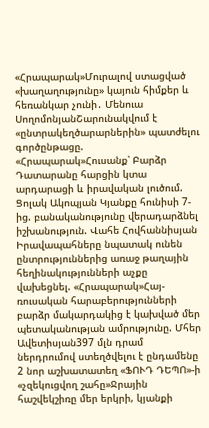«Հրապարակ»Մուրալով ստացված «խաղաղությունը» կայուն հիմքեր և հեռանկար չունի․ Մենուա ՍողոմոնյանՇարունակվում է «ընտրակեղծարարներին» պատժելու գործընթացը. «Հրապարակ»Հուսանք՝ Բարձր Դատարանը հարցին կտա արդարացի և իրավական լուծում. Ցոլակ Ակոպյան Կյանքը հունիսի 7-ից. բանականությունը վերադարձնել իշխանություն. Վահե Հովհաննիսյան Իրավապահները նպատակ ունեն ընտրություններից առաջ թաղային հեղինակությունների աչքը վախեցնել. «Հրապարակ»Հայ- ռուսական հարաբերությունների բարձր մակարդակից է կախված մեր պետականության ամրությունը. Մհեր Ավետիսյան397 մլն դրամ ներդրումով ստեղծվելու է ընդամենը 2 նոր աշխատատեղ «ՖՈՒԴ ԴԵՊՈ»-ի «չզեկուցվող շահը»Ջրային հաշվեկշիռը մեր երկրի, կյանքի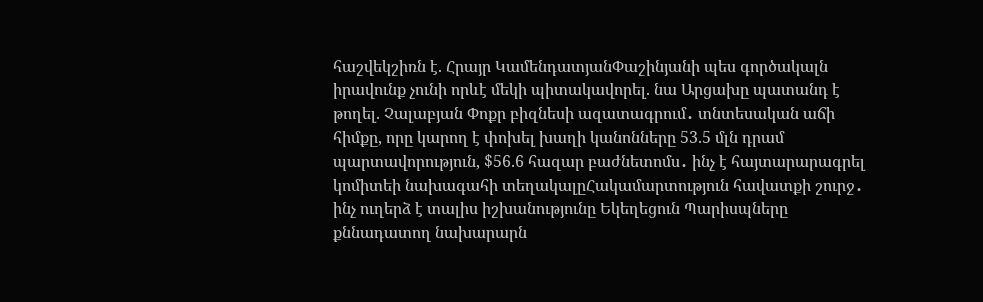հաշվեկշիռն է. Հրայր ԿամենդատյանՓաշինյանի պես գործակալն իրավունք չունի որևէ մեկի պիտակավորել. նա Արցախը պատանդ է թողել. Չալաբյան Փոքր բիզնեսի ազատագրում․ տնտեսական աճի հիմքը, որը կարող է փոխել խաղի կանոնները 53.5 մլն դրամ պարտավորություն, $56.6 հազար բաժնետոմս․ ինչ է հայտարարագրել կոմիտեի նախագահի տեղակալըՀակամարտություն հավատքի շուրջ․ ինչ ուղերձ է տալիս իշխանությունը Եկեղեցուն Պարիսպները քննադատող նախարարն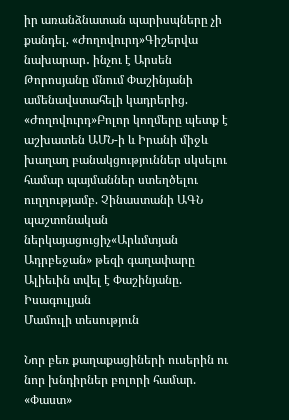իր առանձնատան պարիսպները չի քանդել. «Ժողովուրդ»Գիշերվա նախարար․ ինչու է Արսեն Թորոսյանը մնում Փաշինյանի ամենավստահելի կադրերից. «Ժողովուրդ»Բոլոր կողմերը պետք է աշխատեն ԱՄՆ-ի և Իրանի միջև խաղաղ բանակցություններ սկսելու համար պայմաններ ստեղծելու ուղղությամբ. Չինաստանի ԱԳՆ պաշտոնական ներկայացուցիչ«Արևմտյան Ադրբեջան» թեզի գաղափարը Ալիեւին տվել է Փաշինյանը. Իսագուլյան
Մամուլի տեսություն

Նոր բեռ քաղաքացիների ուսերին ու նոր խնդիրներ բոլորի համար. «Փաստ»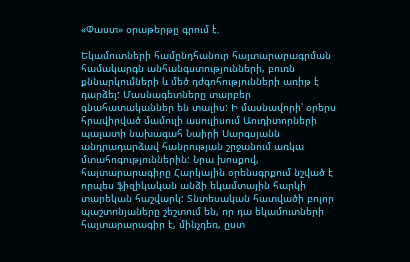«Փաստ» օրաթերթը գրում է.

Եկամուտների համընդհանուր հայտարարագրման համակարգն անհանգստությունների, բուռն քննարկումների և մեծ դժգոհությունների առիթ է դարձել: Մասնագետները տարբեր գնահատականներ են տալիս: Ի մասնավորի՝ օրերս հրավիրված մամուլի ասուլիսում Աուդիտորների պալատի նախագահ Նաիրի Սարգսյանն անդրադարձավ հանրության շրջանում առկա մտահոգություններին: Նրա խոսքով, հայտարարագիրը Հարկային օրենսգրքում նշված է որպես ֆիզիկական անձի եկամտային հարկի տարեկան հաշվարկ: Տնտեսական հատվածի բոլոր պաշտոնյաները շեշտում են, որ դա եկամուտների հայտարարագիր է, մինչդեռ, ըստ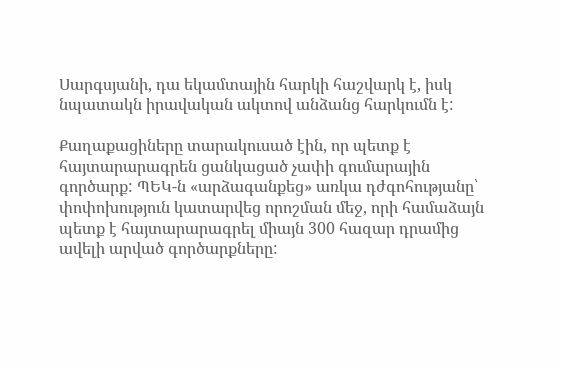Սարգսյանի, դա եկամտային հարկի հաշվարկ է, իսկ նպատակն իրավական ակտով անձանց հարկումն է:

Քաղաքացիները տարակուսած էին, որ պետք է հայտարարագրեն ցանկացած չափի գումարային գործարք: ՊԵԿ-ն «արձագանքեց» առկա դժգոհությանը՝ փոփոխություն կատարվեց որոշման մեջ, որի համաձայն պետք է հայտարարագրել միայն 300 հազար դրամից ավելի արված գործարքները: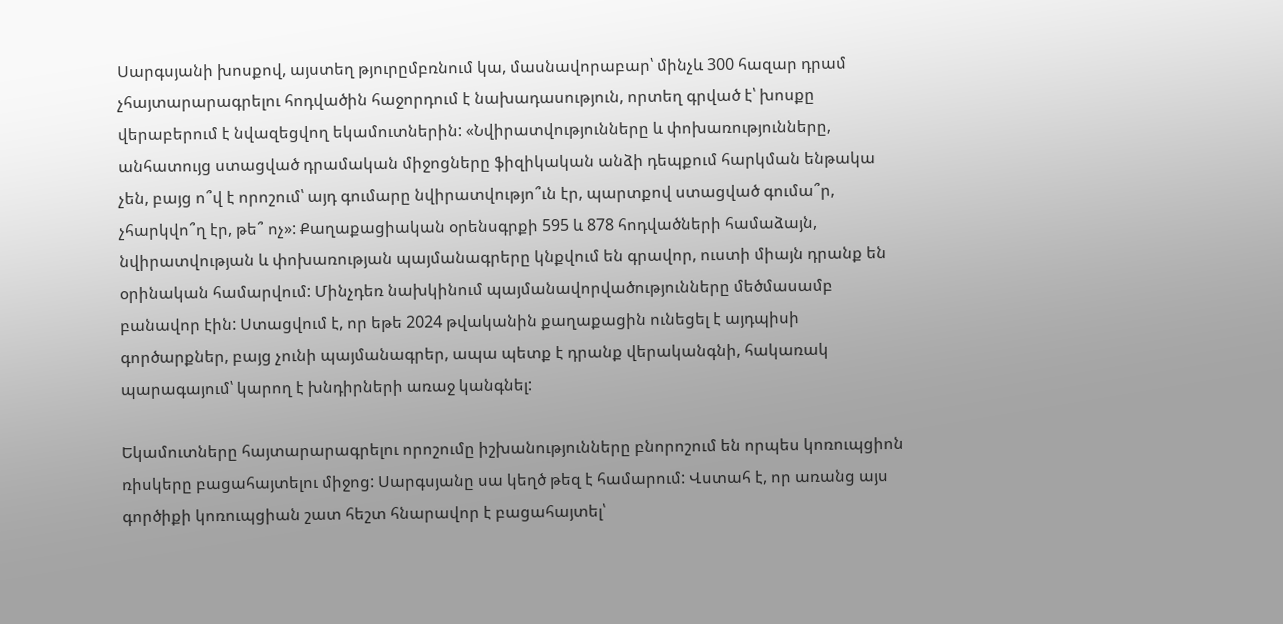Սարգսյանի խոսքով, այստեղ թյուրըմբռնում կա, մասնավորաբար՝ մինչև 300 հազար դրամ չհայտարարագրելու հոդվածին հաջորդում է նախադասություն, որտեղ գրված է՝ խոսքը վերաբերում է նվազեցվող եկամուտներին: «Նվիրատվությունները և փոխառությունները, անհատույց ստացված դրամական միջոցները ֆիզիկական անձի դեպքում հարկման ենթակա չեն, բայց ո՞վ է որոշում՝ այդ գումարը նվիրատվությո՞ւն էր, պարտքով ստացված գումա՞ր, չհարկվո՞ղ էր, թե՞ ոչ»: Քաղաքացիական օրենսգրքի 595 և 878 հոդվածների համաձայն, նվիրատվության և փոխառության պայմանագրերը կնքվում են գրավոր, ուստի միայն դրանք են օրինական համարվում: Մինչդեռ նախկինում պայմանավորվածությունները մեծմասամբ բանավոր էին: Ստացվում է, որ եթե 2024 թվականին քաղաքացին ունեցել է այդպիսի գործարքներ, բայց չունի պայմանագրեր, ապա պետք է դրանք վերականգնի, հակառակ պարագայում՝ կարող է խնդիրների առաջ կանգնել:

Եկամուտները հայտարարագրելու որոշումը իշխանությունները բնորոշում են որպես կոռուպցիոն ռիսկերը բացահայտելու միջոց: Սարգսյանը սա կեղծ թեզ է համարում: Վստահ է, որ առանց այս գործիքի կոռուպցիան շատ հեշտ հնարավոր է բացահայտել՝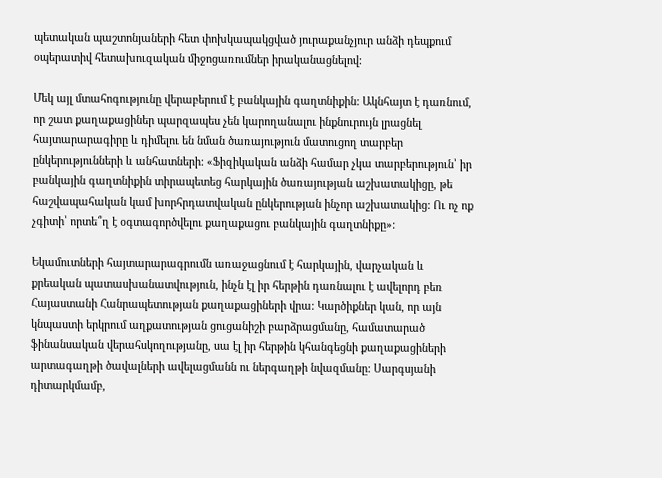պետական պաշտոնյաների հետ փոխկապակցված յուրաքանչյուր անձի դեպքում օպերատիվ հետախուզական միջոցառումներ իրականացնելով:

Մեկ այլ մտահոգությունը վերաբերում է բանկային գաղտնիքին: Ակնհայտ է դառնում, որ շատ քաղաքացիներ պարզապես չեն կարողանալու ինքնուրույն լրացնել հայտարարագիրը և դիմելու են նման ծառայություն մատուցող տարբեր ընկերությունների և անհատների: «Ֆիզիկական անձի համար չկա տարբերություն՝ իր բանկային գաղտնիքին տիրապետեց հարկային ծառայության աշխատակիցը, թե հաշվապահական կամ խորհրդատվական ընկերության ինչոր աշխատակից: Ու ոչ ոք չգիտի՝ որտե՞ղ է օգտագործվելու քաղաքացու բանկային գաղտնիքը»:

Եկամուտների հայտարարագրումն առաջացնում է հարկային, վարչական և քրեական պատասխանատվություն, ինչն էլ իր հերթին դառնալու է ավելորդ բեռ Հայաստանի Հանրապետության քաղաքացիների վրա: Կարծիքներ կան, որ այն կնպաստի երկրում աղքատության ցուցանիշի բարձրացմանը, համատարած ֆինանսական վերահսկողությանը, սա էլ իր հերթին կհանգեցնի քաղաքացիների արտագաղթի ծավալների ավելացմանն ու ներգաղթի նվազմանը: Սարգսյանի դիտարկմամբ,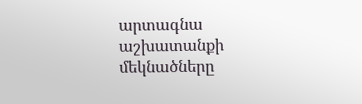արտագնա աշխատանքի մեկնածները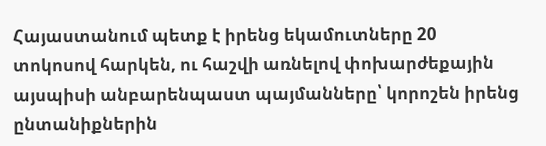Հայաստանում պետք է իրենց եկամուտները 20 տոկոսով հարկեն, ու հաշվի առնելով փոխարժեքային այսպիսի անբարենպաստ պայմանները՝ կորոշեն իրենց ընտանիքներին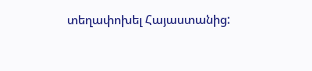տեղափոխել Հայաստանից: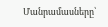Մանրամասները՝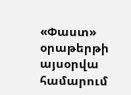«Փաստ» օրաթերթի այսօրվա համարում